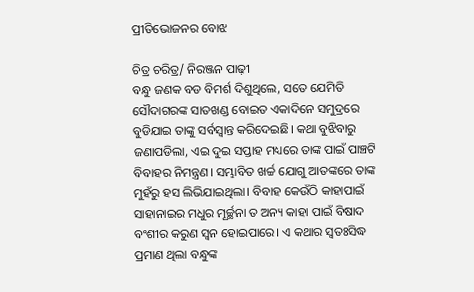ପ୍ରୀତିଭୋଜନର ବୋଝ

ଚିତ୍ର ଚରିତ୍ର/ ନିରଞ୍ଜନ ପାଢ଼ୀ
ବନ୍ଧୁ ଜଣକ ବଡ ବିମର୍ଶ ଦିଶୁଥିଲେ, ସତେ ଯେମିତି ସୌଦାଗରଙ୍କ ସାତଖଣ୍ଡ ବୋଇତ ଏକାଦିନେ ସମୁଦ୍ରରେ ବୁଡିଯାଇ ତାଙ୍କୁ ସର୍ବସ୍ବାନ୍ତ କରିଦେଇଛି। କଥା ବୁଝିବାରୁ ଜଣାପଡିଲା, ଏଇ ଦୁଇ ସପ୍ତାହ ମଧ୍ୟରେ ତାଙ୍କ ପାଇଁ ପାଞ୍ଚଟି ବିବାହର ନିମନ୍ତ୍ରଣ। ସମ୍ଭାବିତ ଖର୍ଚ୍ଚ ଯୋଗୁ ଆତଙ୍କରେ ତାଙ୍କ ମୁହଁରୁ ହସ ଲିଭିଯାଇଥିଲା। ବିବାହ କେଉଁଠି କାହାପାଇଁ ସାହାନାଇର ମଧୁର ମୂର୍ଚ୍ଛନା ତ ଅନ୍ୟ କାହା ପାଇଁ ବିଷାଦ ବଂଶୀର କରୁଣ ସ୍ବନ ହୋଇପାରେ। ଏ କଥାର ସ୍ବତଃସିଦ୍ଧ ପ୍ରମାଣ ଥିଲା ବନ୍ଧୁଙ୍କ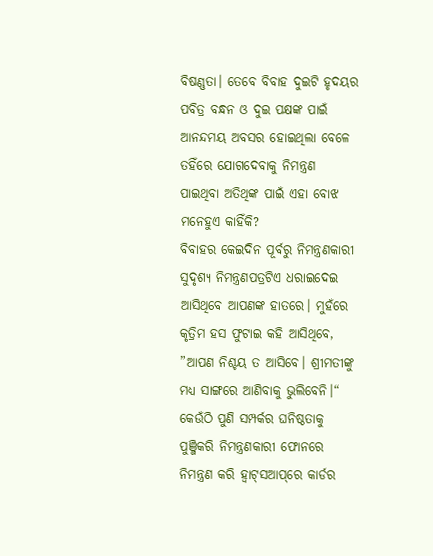ବିଷଣ୍ଣତା। ତେବେ ବିବାହ ଦୁଇଟି ହୃଦୟର ପବିତ୍ର ବନ୍ଧନ ଓ ଦୁଇ ପକ୍ଷଙ୍କ ପାଇଁ ଆନନ୍ଦମୟ ଅବସର ହୋଇଥିଲା ବେଳେ ତହିଁରେ ଯୋଗଦେବାକୁ ନିମନ୍ତ୍ରଣ ପାଇଥିବା ଅତିଥିଙ୍କ ପାଇଁ ଏହା ବୋଝ ମନେହୁଏ କାହିଁକି?
ବିବାହର କେଇଦିନ ପୂର୍ବରୁ ନିମନ୍ତ୍ରଣକାରୀ ସୁଦୃଶ୍ୟ ନିମନ୍ତ୍ରଣପତ୍ରଟିଏ ଧରାଇଦେଇ ଆସିଥିବେ ଆପଣଙ୍କ ହାତରେ। ମୁହଁରେ କୃତ୍ରିମ ହସ ଫୁଟାଇ କହି ଆସିଥିବେ, ”ଆପଣ ନିଶ୍ଚୟ ତ ଆସିବେ। ଶ୍ରୀମତୀଙ୍କୁ ମଧ୍ୟ ସାଙ୍ଗରେ ଆଣିବାକୁ ଭୁଲିବେନି।“ କେଉଁଠି ପୁଣି ସମ୍ପର୍କର ଘନିଷ୍ଠତାକୁ ପୁଞ୍ଜିକରି ନିମନ୍ତ୍ରଣକାରୀ ଫୋନରେ ନିମନ୍ତ୍ରଣ କରି ହ୍ବାଟ୍‌ସଆପ୍‌ରେ କାର୍ଡର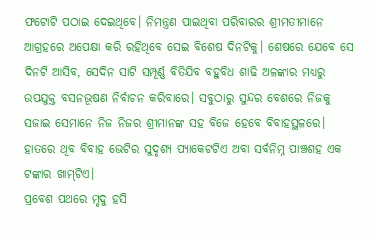ଫଟୋଟି ପଠାଇ ଦେଇଥିବେ। ନିମନ୍ତ୍ରଣ ପାଇଥିବା ପରିବାରର ଶ୍ରୀମତୀମାନେ ଆଗ୍ରହରେ ଅପେକ୍ଷା କରି ରହିଥିବେ ସେଇ ବିଶେଷ ଦିନଟିକୁ। ଶେଷରେ ଯେବେ ସେ ଦିନଟି ଆସିବ, ସେଦିନ ସାଟି ସମ୍ପୂର୍ଣ୍ଣ ବିତିଯିବ ବହୁବିଧ ଶାଢି ଅଳଙ୍କାର ମଧ୍ୟରୁ ଉପଯୁକ୍ତ ବସନଭୂଷଣ ନିର୍ବାଚନ କରିବାରେ। ସବୁଠାରୁ ସୁନ୍ଦର ବେଶରେ ନିଜକୁ ସଜାଇ ସେମାନେ ନିଜ ନିଜର ଶ୍ରୀମାନଙ୍କ ସହ ବିଜେ ହେବେ ବିବାହସ୍ଥଳରେ। ହାତରେ ଥିବ ବିବାହ ଭେଟିର ସୁଦୃଶ୍ୟ ପ୍ୟାକେଟଟିଏ ଅବା ସର୍ବନିମ୍ନ ପାଞ୍ଚଶହ ଏକ ଟଙ୍କାର ଖାମ୍‌ଟିଏ।
ପ୍ରବେଶ ପଥରେ ମୃଦୁ ହସି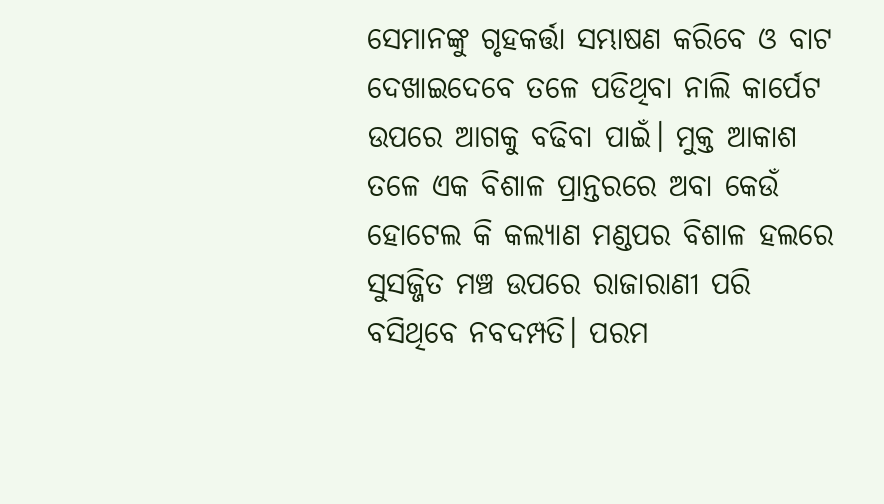ସେମାନଙ୍କୁ ଗୃହକର୍ତ୍ତା ସମ୍ଭାଷଣ କରିବେ ଓ ବାଟ ଦେଖାଇଦେବେ ତଳେ ପଡିଥିବା ନାଲି କାର୍ପେଟ ଉପରେ ଆଗକୁ ବଢିବା ପାଇଁ। ମୁକ୍ତ ଆକାଶ ତଳେ ଏକ ବିଶାଳ ପ୍ରାନ୍ତରରେ ଅବା କେଉଁ ହୋଟେଲ କି କଲ୍ୟାଣ ମଣ୍ଡପର ବିଶାଳ ହଲରେ ସୁସଜ୍ଜିତ ମଞ୍ଚ ଉପରେ ରାଜାରାଣୀ ପରି ବସିଥିବେ ନବଦମ୍ପତି। ପରମ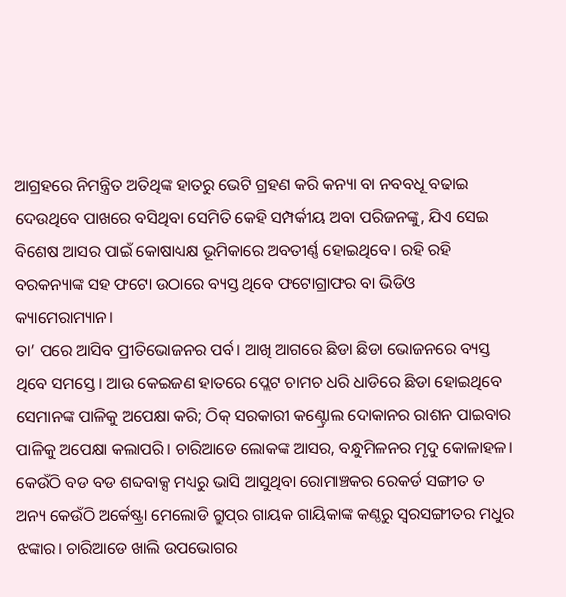ଆଗ୍ରହରେ ନିମନ୍ତ୍ରିତ ଅତିଥିଙ୍କ ହାତରୁ ଭେଟି ଗ୍ରହଣ କରି କନ୍ୟା ବା ନବବଧୂ ବଢାଇ ଦେଉଥିବେ ପାଖରେ ବସିଥିବା ସେମିତି କେହି ସମ୍ପର୍କୀୟ ଅବା ପରିଜନଙ୍କୁ, ଯିଏ ସେଇ ବିଶେଷ ଆସର ପାଇଁ କୋଷାଧ୍ୟକ୍ଷ ଭୂମିକାରେ ଅବତୀର୍ଣ୍ଣ ହୋଇଥିବେ। ରହି ରହି ବରକନ୍ୟାଙ୍କ ସହ ଫଟୋ ଉଠାରେ ବ୍ୟସ୍ତ ଥିବେ ଫଟୋଗ୍ରାଫର ବା ଭିଡିଓ କ୍ୟାମେରାମ୍ୟାନ।
ତା’ ପରେ ଆସିବ ପ୍ରୀତିଭୋଜନର ପର୍ବ। ଆଖି ଆଗରେ ଛିଡା ଛିଡା ଭୋଜନରେ ବ୍ୟସ୍ତ ଥିବେ ସମସ୍ତେ। ଆଉ କେଇଜଣ ହାତରେ ପ୍ଲେଟ ଚାମଚ ଧରି ଧାଡିରେ ଛିଡା ହୋଇଥିବେ ସେମାନଙ୍କ ପାଳିକୁ ଅପେକ୍ଷା କରି; ଠିକ୍‌ ସରକାରୀ କଣ୍ଟ୍ରୋଲ ଦୋକାନର ରାଶନ ପାଇବାର ପାଳିକୁ ଅପେକ୍ଷା କଲାପରି। ଚାରିଆଡେ ଲୋକଙ୍କ ଆସର, ବନ୍ଧୁମିଳନର ମୃଦୁ କୋଳାହଳ। କେଉଁଠି ବଡ ବଡ ଶବ୍ଦବାକ୍ସ ମଧ୍ୟରୁ ଭାସି ଆସୁଥିବା ରୋମାଞ୍ଚକର ରେକର୍ଡ ସଙ୍ଗୀତ ତ ଅନ୍ୟ କେଉଁଠି ଅର୍କେଷ୍ଟ୍ରା ମେଲୋଡି ଗ୍ରୁପ୍‌ର ଗାୟକ ଗାୟିକାଙ୍କ କଣ୍ଠରୁ ସ୍ବରସଙ୍ଗୀତର ମଧୁର ଝଙ୍କାର। ଚାରିଆଡେ ଖାଲି ଉପଭୋଗର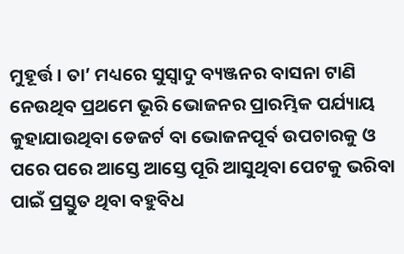ମୁହୂର୍ତ୍ତ। ତା’ ମଧ୍ୟରେ ସୁସ୍ବାଦୁ ବ୍ୟଞ୍ଜନର ବାସନା ଟାଣି ନେଉଥିବ ପ୍ରଥମେ ଭୂରି ଭୋଜନର ପ୍ରାରମ୍ଭିକ ପର୍ଯ୍ୟାୟ କୁହାଯାଉଥିବା ଡେଜର୍ଟ ବା ଭୋଜନପୂର୍ବ ଉପଚାରକୁ ଓ ପରେ ପରେ ଆସ୍ତେ ଆସ୍ତେ ପୂରି ଆସୁଥିବା ପେଟକୁ ଭରିବା ପାଇଁ ପ୍ରସ୍ତୁତ ଥିବା ବହୁବିଧ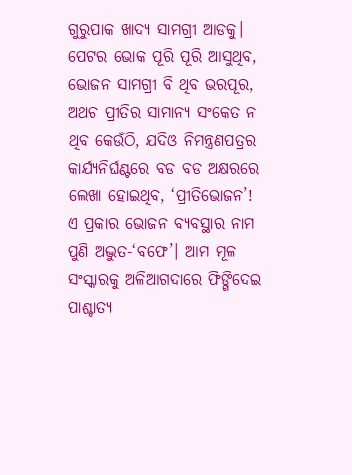ଗୁରୁପାକ ଖାଦ୍ୟ ସାମଗ୍ରୀ ଆଡକୁ। ପେଟର ଭୋକ ପୂରି ପୂରି ଆସୁଥିବ, ଭୋଜନ ସାମଗ୍ରୀ ବି ଥିବ ଭରପୂର, ଅଥଚ ପ୍ରୀତିର ସାମାନ୍ୟ ସଂକେତ ନ ଥିବ କେଉଁଠି, ଯଦିଓ ନିମନ୍ତ୍ରଣପତ୍ରର କାର୍ଯ୍ୟନିର୍ଘଣ୍ଟରେ ବଡ ବଡ ଅକ୍ଷରରେ ଲେଖା ହୋଇଥିବ, ‘ପ୍ରୀତିଭୋଜନ’!
ଏ ପ୍ରକାର ଭୋଜନ ବ୍ୟବସ୍ଥାର ନାମ ପୁଣି ଅଦ୍ଭୁତ-‘ବଫେ’। ଆମ ମୂଳ ସଂସ୍କାରକୁ ଅଳିଆଗଦାରେ ଫିଙ୍ଗିଦେଇ ପାଶ୍ଚାତ୍ୟ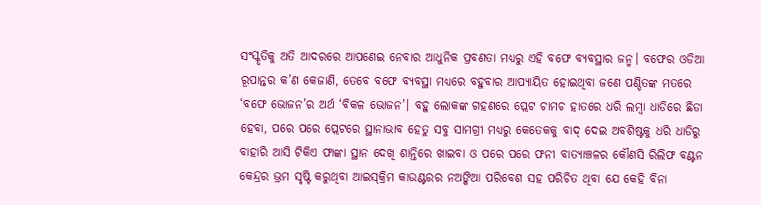ସଂସ୍କୃତିକୁ ଅତି ଆଦରରେ ଆପଣେଇ ନେବାର ଆଧୁନିକ ପ୍ରବଣତା ମଧ୍ୟରୁ ଏହି ବଫେ ବ୍ୟବସ୍ଥାର ଜନ୍ମ। ବଫେର ଓଡିଆ ରୂପାନ୍ତର କ’ଣ କେଜାଣି, ତେବେ ବଫେ ବ୍ୟବସ୍ଥା ମଧ୍ୟରେ ବହୁବାର ଆପ୍ୟାୟିତ ହୋଇଥିବା ଜଣେ ପଣ୍ଡିତଙ୍କ ମତରେ ‘ବଫେ ଭୋଜନ’ର ଅର୍ଥ ‘ବିକଳ ଭୋଜନ’। ବହୁ ଲୋକଙ୍କ ଗହଣରେ ପ୍ଲେଟ ଚାମଚ ହାତରେ ଧରି ଲମ୍ବା ଧାଡିରେ ଛିଡା ହେବା, ପରେ ପରେ ପ୍ଲେଟରେ ସ୍ଥାନାଭାବ ହେତୁ ସବୁ ସାମଗ୍ରୀ ମଧ୍ୟରୁ କେତେକକୁ ବାଦ୍‌ ଦେଇ ଅବଶିଷ୍ଟକୁ ଧରି ଧାଡିରୁ ବାହାରି ଆସି ଟିକିଏ ଫାଙ୍କା ସ୍ଥାନ ଦେଖି ଶାନ୍ତିରେ ଖାଇବା ଓ ପରେ ପରେ ଫନୀ ବାତ୍ୟାଞ୍ଚଳର କୌଣସି ରିଲିଫ ବଣ୍ଟନ କେନ୍ଦ୍ରର ଭ୍ରମ ସୃଷ୍ଟି କରୁଥିବା ଆଇସ୍‌କ୍ରିମ କାଉଣ୍ଟରର ନଅଙ୍କିଆ ପରିବେଶ ସହ ପରିଚିତ ଥିବା ଯେ କେହି ବିନା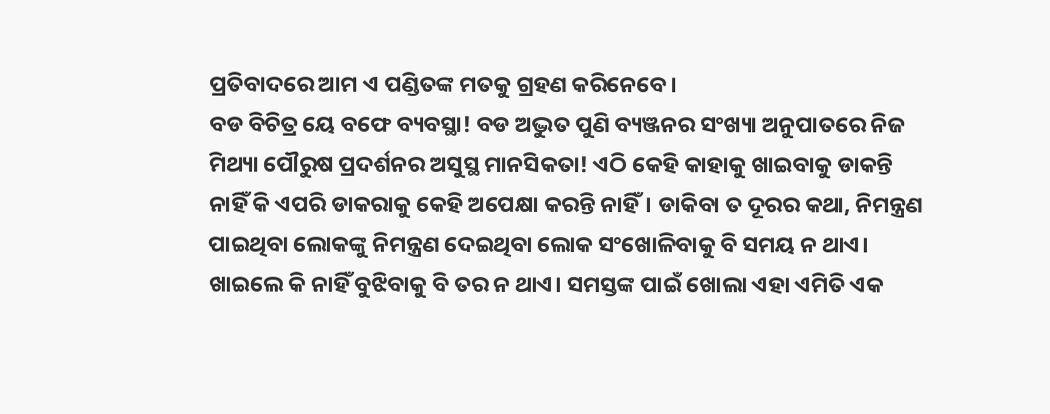ପ୍ରତିବାଦରେ ଆମ ଏ ପଣ୍ଡିତଙ୍କ ମତକୁ ଗ୍ରହଣ କରିନେବେ।
ବଡ ବିଚିତ୍ର ୟେ ବଫେ ବ୍ୟବସ୍ଥା! ବଡ ଅଦ୍ଭୁତ ପୁଣି ବ୍ୟଞ୍ଜନର ସଂଖ୍ୟା ଅନୁପାତରେ ନିଜ ମିଥ୍ୟା ପୌରୁଷ ପ୍ରଦର୍ଶନର ଅସୁସ୍ଥ ମାନସିକତା! ଏଠି କେହି କାହାକୁ ଖାଇବାକୁ ଡାକନ୍ତି ନାହିଁ କି ଏପରି ଡାକରାକୁ କେହି ଅପେକ୍ଷା କରନ୍ତି ନାହିଁ। ଡାକିବା ତ ଦୂରର କଥା, ନିମନ୍ତ୍ରଣ ପାଇଥିବା ଲୋକଙ୍କୁ ନିମନ୍ତ୍ରଣ ଦେଇଥିବା ଲୋକ ସଂଖୋଳିବାକୁ ବି ସମୟ ନ ଥାଏ। ଖାଇଲେ କି ନାହିଁ ବୁଝିବାକୁ ବି ତର ନ ଥାଏ। ସମସ୍ତଙ୍କ ପାଇଁ ଖୋଲା ଏହା ଏମିତି ଏକ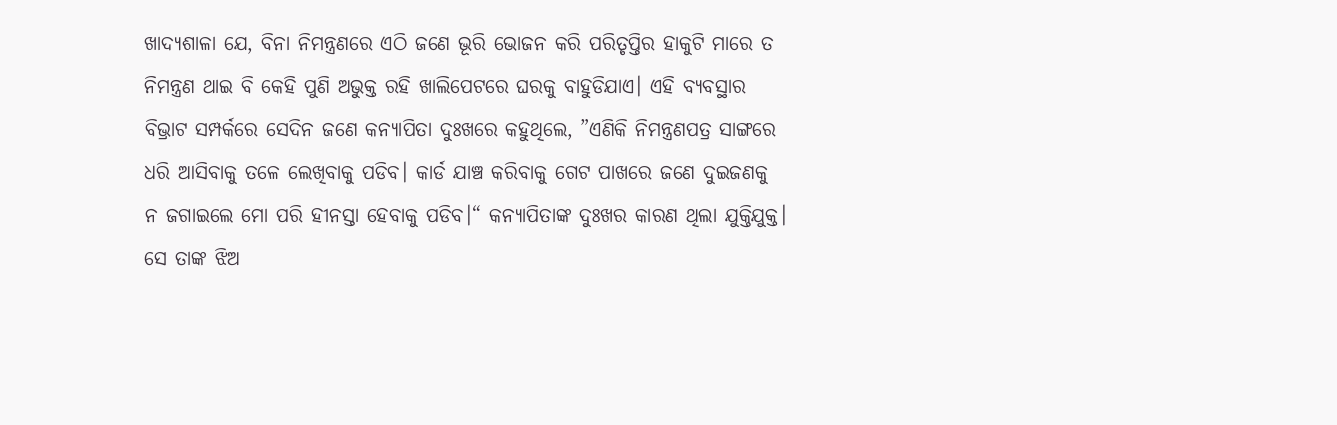ଖାଦ୍ୟଶାଳା ଯେ, ବିନା ନିମନ୍ତ୍ରଣରେ ଏଠି ଜଣେ ଭୂରି ଭୋଜନ କରି ପରିତୃପ୍ତିର ହାକୁଟି ମାରେ ତ ନିମନ୍ତ୍ରଣ ଥାଇ ବି କେହି ପୁଣି ଅଭୁକ୍ତ ରହି ଖାଲିପେଟରେ ଘରକୁ ବାହୁଡିଯାଏ। ଏହି ବ୍ୟବସ୍ଥାର ବିଭ୍ରାଟ ସମ୍ପର୍କରେ ସେଦିନ ଜଣେ କନ୍ୟାପିତା ଦୁଃଖରେ କହୁଥିଲେ, ”ଏଣିକି ନିମନ୍ତ୍ରଣପତ୍ର ସାଙ୍ଗରେ ଧରି ଆସିବାକୁ ତଳେ ଲେଖିବାକୁ ପଡିବ। କାର୍ଡ ଯାଞ୍ଚ କରିବାକୁ ଗେଟ ପାଖରେ ଜଣେ ଦୁଇଜଣକୁ ନ ଜଗାଇଲେ ମୋ ପରି ହୀନସ୍ତା ହେବାକୁ ପଡିବ।“ କନ୍ୟାପିତାଙ୍କ ଦୁଃଖର କାରଣ ଥିଲା ଯୁକ୍ତିଯୁକ୍ତ। ସେ ତାଙ୍କ ଝିଅ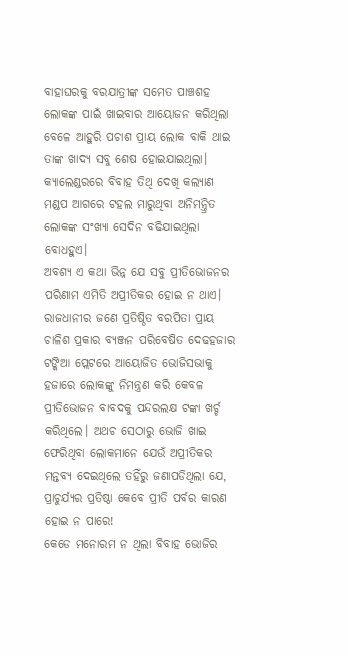ବାହାଘରକୁ ବରଯାତ୍ରୀଙ୍କ ସମେତ ପାଞ୍ଚଶହ ଲୋକଙ୍କ ପାଇଁ ଖାଇବାର ଆୟୋଜନ କରିଥିଲା ବେଳେ ଆହୁରି ପଚାଶ ପ୍ରାୟ ଲୋକ ବାକି ଥାଇ ତାଙ୍କ ଖାଦ୍ୟ ସବୁ ଶେଷ ହୋଇଯାଇଥିଲା। କ୍ୟାଲେଣ୍ଡରରେ ବିବାହ ତିଥି ଦେଖି କଲ୍ୟାଣ ମଣ୍ଡପ ଆଗରେ ଟହଲ ମାରୁଥିବା ଅନିମନ୍ତ୍ରିତ ଲୋକଙ୍କ ସଂଖ୍ୟା ସେଦିନ ବଢିଯାଇଥିଲା ବୋଧହୁଏ।
ଅବଶ୍ୟ ଏ କଥା ଭିନ୍ନ ଯେ ସବୁ ପ୍ରୀତିଭୋଜନର ପରିଣାମ ଏମିତି ଅପ୍ରୀତିକର ହୋଇ ନ ଥାଏ। ରାଜଧାନୀର ଜଣେ ପ୍ରତିଷ୍ଠିତ ବରପିତା ପ୍ରାୟ ଚାଳିଶ ପ୍ରକାର ବ୍ୟଞ୍ଜନ ପରିବେଷିତ ଦେଢହଜାର ଟଙ୍କିଆ ପ୍ଲେଟରେ ଆୟୋଜିତ ଭୋଜିସଭାକୁ ହଜାରେ ଲୋକଙ୍କୁ ନିମନ୍ତ୍ରଣ କରି କେବଳ ପ୍ରୀତିଭୋଜନ ବାବଦକୁ ପନ୍ଦରଲକ୍ଷ ଟଙ୍କା ଖର୍ଚ୍ଚ କରିଥିଲେ। ଅଥଚ ସେଠାରୁ ଭୋଜି ଖାଇ ଫେରିଥିବା ଲୋକମାନେ ଯେଉଁ ଅପ୍ରୀତିକର ମନ୍ତବ୍ୟ ଦେଇଥିଲେ ତହିଁରୁ ଜଣାପଡିଥିଲା ଯେ, ପ୍ରାଚୁର୍ଯ୍ୟର ପ୍ରତିଷ୍ଠା କେବେ ପ୍ରୀତି ପର୍ବର କାରଣ ହୋଇ ନ ପାରେ!
କେଡେ ମନୋରମ ନ ଥିଲା ବିବାହ ଭୋଜିର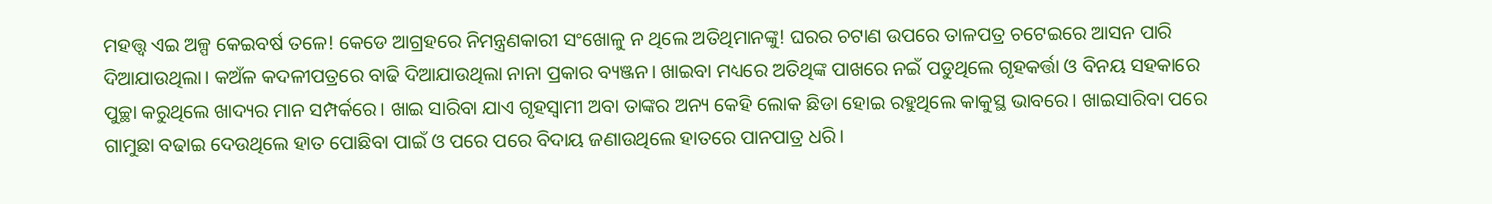ମହତ୍ତ୍ୱ ଏଇ ଅଳ୍ପ କେଇବର୍ଷ ତଳେ! କେଡେ ଆଗ୍ରହରେ ନିମନ୍ତ୍ରଣକାରୀ ସଂଖୋଳୁ ନ ଥିଲେ ଅତିଥିମାନଙ୍କୁ! ଘରର ଚଟାଣ ଉପରେ ତାଳପତ୍ର ଚଟେଇରେ ଆସନ ପାରି ଦିଆଯାଉଥିଲା। କଅଁଳ କଦଳୀପତ୍ରରେ ବାଢି ଦିଆଯାଉଥିଲା ନାନା ପ୍ରକାର ବ୍ୟଞ୍ଜନ। ଖାଇବା ମଧ୍ୟରେ ଅତିଥିଙ୍କ ପାଖରେ ନଇଁ ପଡୁଥିଲେ ଗୃହକର୍ତ୍ତା ଓ ବିନୟ ସହକାରେ ପୁଚ୍ଛା କରୁଥିଲେ ଖାଦ୍ୟର ମାନ ସମ୍ପର୍କରେ। ଖାଇ ସାରିବା ଯାଏ ଗୃହସ୍ବାମୀ ଅବା ତାଙ୍କର ଅନ୍ୟ କେହି ଲୋକ ଛିଡା ହୋଇ ରହୁଥିଲେ କାକୁସ୍ଥ ଭାବରେ। ଖାଇସାରିବା ପରେ ଗାମୁଛା ବଢାଇ ଦେଉଥିଲେ ହାତ ପୋଛିବା ପାଇଁ ଓ ପରେ ପରେ ବିଦାୟ ଜଣାଉଥିଲେ ହାତରେ ପାନପାତ୍ର ଧରି।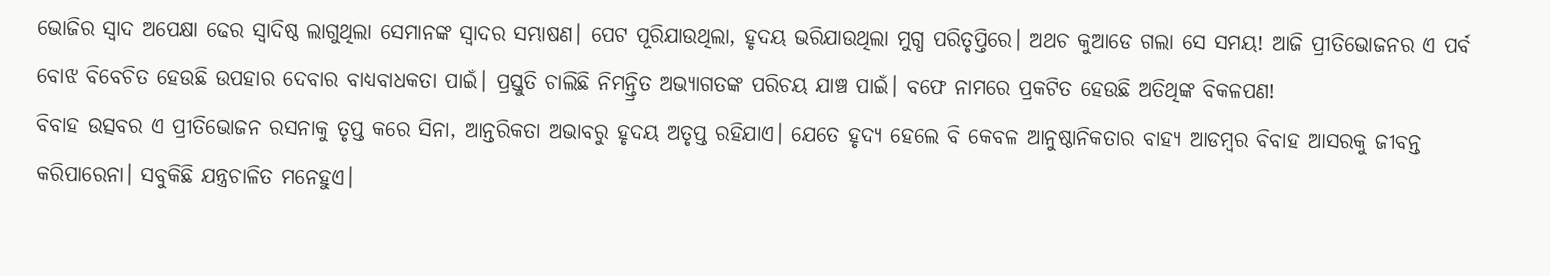ଭୋଜିର ସ୍ବାଦ ଅପେକ୍ଷା ଢେର ସ୍ବାଦିଷ୍ଠ ଲାଗୁଥିଲା ସେମାନଙ୍କ ସ୍ବାଦର ସମ୍ଭାଷଣ। ପେଟ ପୂରିଯାଉଥିଲା, ହୃଦୟ ଭରିଯାଉଥିଲା ମୁଗ୍ଧ ପରିତୃପ୍ତିରେ। ଅଥଚ କୁଆଡେ ଗଲା ସେ ସମୟ! ଆଜି ପ୍ରୀତିଭୋଜନର ଏ ପର୍ବ ବୋଝ ବିବେଚିତ ହେଉଛି ଉପହାର ଦେବାର ବାଧ୍ୟବାଧକତା ପାଇଁ। ପ୍ରସ୍ତୁତି ଚାଲିଛି ନିମନ୍ତ୍ରିତ ଅଭ୍ୟାଗତଙ୍କ ପରିଚୟ ଯାଞ୍ଚ ପାଇଁ। ବଫେ ନାମରେ ପ୍ରକଟିତ ହେଉଛି ଅତିଥିଙ୍କ ବିକଳପଣ!
ବିବାହ ଉତ୍ସବର ଏ ପ୍ରୀତିଭୋଜନ ରସନାକୁ ତୃପ୍ତ କରେ ସିନା, ଆନ୍ତରିକତା ଅଭାବରୁ ହୃଦୟ ଅତୃପ୍ତ ରହିଯାଏ। ଯେତେ ହୃଦ୍ୟ ହେଲେ ବି କେବଳ ଆନୁଷ୍ଠାନିକତାର ବାହ୍ୟ ଆଡମ୍ବର ବିବାହ ଆସରକୁ ଜୀବନ୍ତ କରିପାରେନା। ସବୁକିଛି ଯନ୍ତ୍ରଚାଳିତ ମନେହୁଏ।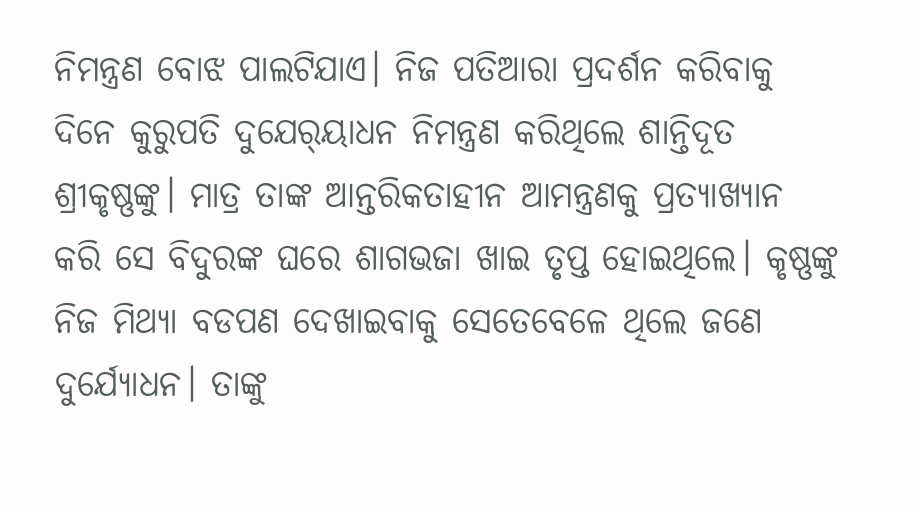ନିମନ୍ତ୍ରଣ ବୋଝ ପାଲଟିଯାଏ। ନିଜ ପତିଆରା ପ୍ରଦର୍ଶନ କରିବାକୁ ଦିନେ କୁରୁପତି ଦୁଯେର୍‌ୟାଧନ ନିମନ୍ତ୍ରଣ କରିଥିଲେ ଶାନ୍ତିଦୂତ ଶ୍ରୀକୃଷ୍ଣଙ୍କୁ। ମାତ୍ର ତାଙ୍କ ଆନ୍ତରିକତାହୀନ ଆମନ୍ତ୍ରଣକୁ ପ୍ରତ୍ୟାଖ୍ୟାନ କରି ସେ ବିଦୁରଙ୍କ ଘରେ ଶାଗଭଜା ଖାଇ ତୃପ୍ତ ହୋଇଥିଲେ। କୃଷ୍ଣଙ୍କୁ ନିଜ ମିଥ୍ୟା ବଡପଣ ଦେଖାଇବାକୁ ସେତେବେଳେ ଥିଲେ ଜଣେ ଦୁର୍ଯ୍ୟୋଧନ। ତାଙ୍କୁ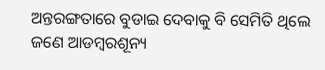ଅନ୍ତରଙ୍ଗତାରେ ବୁଡାଇ ଦେବାକୁ ବି ସେମିତି ଥିଲେ ଜଣେ ଆଡମ୍ବରଶୂନ୍ୟ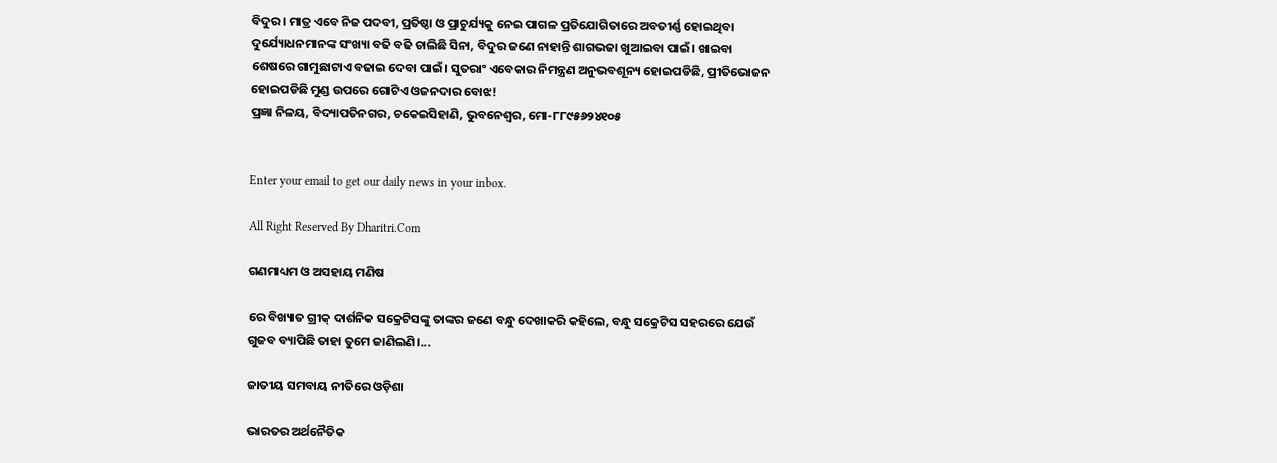ବିଦୁର। ମାତ୍ର ଏବେ ନିଜ ପଦବୀ, ପ୍ରତିଷ୍ଠା ଓ ପ୍ରାଚୁର୍ଯ୍ୟକୁ ନେଇ ପାଗଳ ପ୍ରତିଯୋଗିତାରେ ଅବତୀର୍ଣ୍ଣ ହୋଇଥିବା ଦୁର୍ଯ୍ୟୋଧନମାନଙ୍କ ସଂଖ୍ୟା ବଢି ବଢି ଚାଲିଛି ସିନା, ବିଦୁର ଜଣେ ନାହାନ୍ତି ଶାଗଭଜା ଖୁଆଇବା ପାଇଁ। ଖାଇବା ଶେଷରେ ଗାମୁଛାଟାଏ ବଢାଇ ଦେବା ପାଇଁ। ସୁତରାଂ ଏବେକାର ନିମନ୍ତ୍ରଣ ଅନୁଭବଶୂନ୍ୟ ହୋଇପଡିଛି, ପ୍ରୀତିଭୋଜନ ହୋଇପଡିଛି ମୁଣ୍ଡ ଉପରେ ଗୋଟିଏ ଓଜନଦାର ବୋଝ!
ପ୍ରଜ୍ଞା ନିଳୟ, ବିଦ୍ୟାପତିନଗର, ଚକେଇସିହାଣି, ଭୁବନେଶ୍ୱର, ମୋ-୮୮୯୫୬୨୪୧୦୫


Enter your email to get our daily news in your inbox.

All Right Reserved By Dharitri.Com

ଗଣମାଧ୍ୟମ ଓ ଅସହାୟ ମଣିଷ

ରେ ବିଖ୍ୟାତ ଗ୍ରୀକ୍‌ ଦାର୍ଶନିକ ସକ୍ରେଟିସଙ୍କୁ ତାଙ୍କର ଜଣେ ବନ୍ଧୁ ଦେଖାକରି କହିଲେ, ବନ୍ଧୁ ସକ୍ରେଟିସ ସହରରେ ଯେଉଁ ଗୁଜବ ବ୍ୟାପିଛି ତାହା ତୁମେ ଜାଣିଲଣି।...

ଜାତୀୟ ସମବାୟ ନୀତିରେ ଓଡ଼ିଶା

ଭାରତର ଅର୍ଥନୈତିକ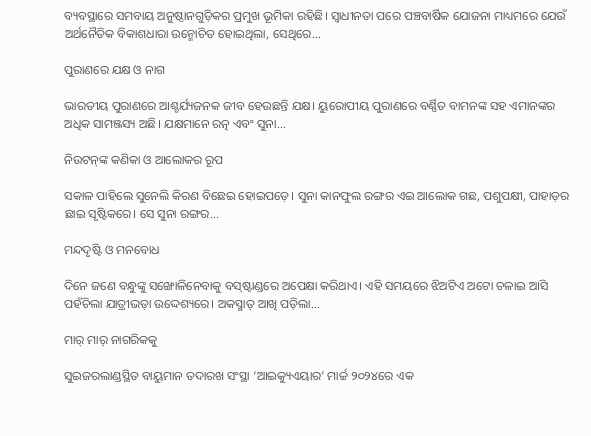ବ୍ୟବସ୍ଥାରେ ସମବାୟ ଅନୁଷ୍ଠାନଗୁଡ଼ିକର ପ୍ରମୁଖ ଭୂମିକା ରହିଛି। ସ୍ବାଧୀନତା ପରେ ପଞ୍ଚବାର୍ଷିକ ଯୋଜନା ମାଧ୍ୟମରେ ଯେଉଁ ଅର୍ଥନୈତିକ ବିକାଶଧାରା ଉନ୍ମୋଚିତ ହୋଇଥିଲା, ସେଥିରେ...

ପୁରାଣରେ ଯକ୍ଷ ଓ ନାଗ

ଭାରତୀୟ ପୁରାଣରେ ଆଶ୍ଚର୍ଯ୍ୟଜନକ ଜୀବ ହେଉଛନ୍ତି ଯକ୍ଷ। ୟୁରୋପୀୟ ପୁରାଣରେ ବର୍ଣ୍ଣିତ ବାମନଙ୍କ ସହ ଏମାନଙ୍କର ଅଧିକ ସାମଞ୍ଜସ୍ୟ ଅଛି। ଯକ୍ଷମାନେ ରତ୍ନ ଏବଂ ସୁନା...

ନିଉଟନ୍‌ଙ୍କ କଣିକା ଓ ଆଲୋକର ରୂପ

ସକାଳ ପାହିଲେ ସୁନେଲି କିରଣ ବିଛେଇ ହୋଇପଡ଼େ। ସୁନା କାନଫୁଲ ରଙ୍ଗର ଏଇ ଆଲୋକ ଗଛ, ପଶୁପକ୍ଷୀ, ପାହାଡ଼ର ଛାଇ ସୃଷ୍ଟିକରେ। ସେ ସୁନା ରଙ୍ଗର...

ମନ୍ଦଦୃଷ୍ଟି ଓ ମନବୋଧ

ଦିନେ ଜଣେ ବନ୍ଧୁଙ୍କୁ ସଙ୍ଖୋଳିନେବାକୁ ବସ୍‌ଷ୍ଟାଣ୍ଡରେ ଅପେକ୍ଷା କରିଥାଏ। ଏହି ସମୟରେ ଝିଅଟିଏ ଅଟୋ ଚଳାଇ ଆସି ପହଁଚିଲା ଯାତ୍ରୀଭଡ଼ା ଉଦ୍ଦେଶ୍ୟରେ। ଅକସ୍ମାତ୍‌ ଆଖି ପଡ଼ିଲା...

ମାର୍‌ ମାର୍‌ ନାଗରିକକୁ

ସୁଇଜରଲାଣ୍ଡସ୍ଥିତ ବାୟୁମାନ ତଦାରଖ ସଂସ୍ଥା ‘ଆଇକ୍ୟୁଏୟାର’ ମାର୍ଚ୍ଚ ୨୦୨୪ରେ ଏକ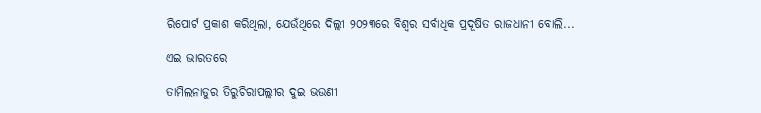ରିପୋର୍ଟ ପ୍ରକାଶ କରିଥିଲା, ଯେଉଁଥିରେ ଦିଲ୍ଲୀ ୨୦୨୩ରେ ବିଶ୍ୱର ସର୍ବାଧିକ ପ୍ରଦୂଷିତ ରାଜଧାନୀ ବୋଲି...

ଏଇ ଭାରତରେ

ତାମିଲନାଡୁର ତିରୁଚିରାପଲ୍ଲୀର ଦୁଇ ଭଉଣୀ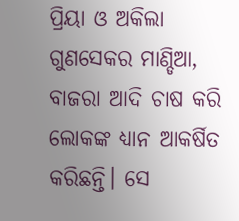ପ୍ରିୟା ଓ ଅକିଲା ଗୁଣସେକର ମାଣ୍ଡିଆ, ବାଜରା ଆଦି ଚାଷ କରି ଲୋକଙ୍କ ଧ୍ୟାନ ଆକର୍ଷିତ କରିଛନ୍ତି। ସେ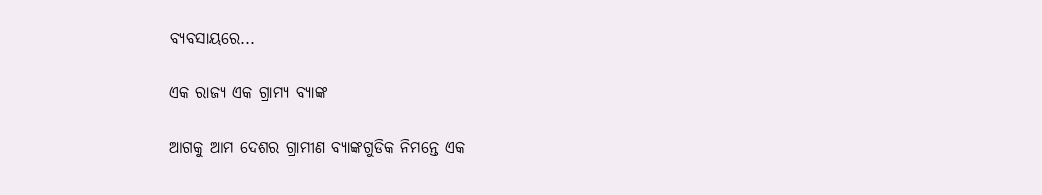ବ୍ୟବସାୟରେ...

ଏକ ରାଜ୍ୟ ଏକ ଗ୍ରାମ୍ୟ ବ୍ୟାଙ୍କ

ଆଗକୁ ଆମ ଦେଶର ଗ୍ରାମୀଣ ବ୍ୟାଙ୍କଗୁଡିକ ନିମନ୍ତେ ଏକ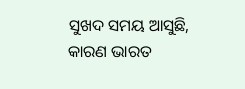ସୁଖଦ ସମୟ ଆସୁଛି, କାରଣ ଭାରତ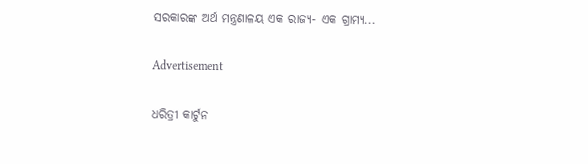ସରକାରଙ୍କ ଅର୍ଥ ମନ୍ତ୍ରଣାଳୟ ଏକ ରାଜ୍ୟ- ଏକ ଗ୍ରାମ୍ୟ...

Advertisement

ଧରିତ୍ରୀ କାର୍ଟୁନ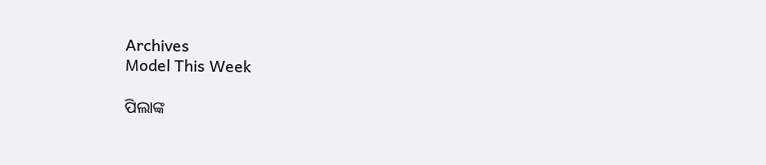Archives
Model This Week

ପିଲାଙ୍କ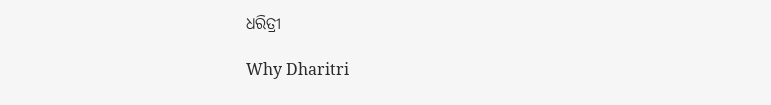ଧରିତ୍ରୀ

Why Dharitri